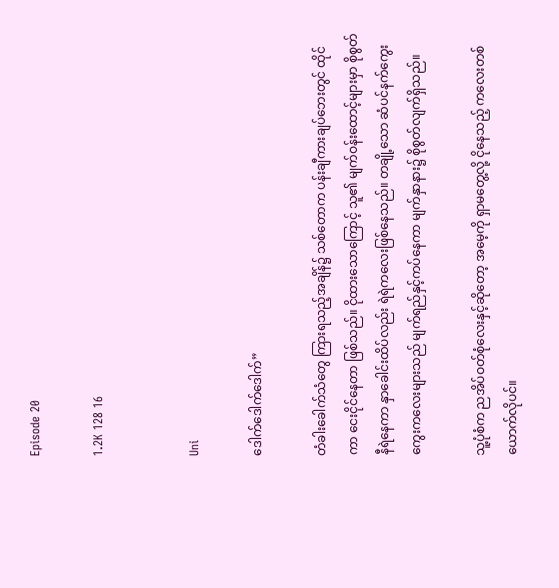Episode 20

1.2K 128 16


Uni

ဒေါက်ဒေါက်ဒေါက်”

တံခါးခေါက်သံတွေ ကြားရသည့်အချိန်၌ သစ်တောက ပန်းချီကားချပ်ဘေးတွင် ထိုင်ကာ ငေးငိုင်နေတာ ဖြစ်သည်။ ငိုထားသောကြောင့် သူ၏ မျက်ဝန်းထောင့်များမှာ စိုစွတ်နီရဲနေကာ နှာခေါင်းထိပ်လည်း ရဲရဲကလေးဖြစ်နေသည်။ တချို့သော ဆံပင်နက်ကွေးကွေးကလေးများသည် မျက်ရည်နှင့်ကပ်နေကာ မျက်နှာနား၌ စိုစွတ်လျက်ရှိသည်။

သူ့ပုံစံက ညအိပ်ဝတ်စုံလေးနှင့်ဆိုတော့ အမေ့ကို ရှာမတွေ့လို့ ငိုနေသည့် ကလေးတစ်ယောက်လိုပင်။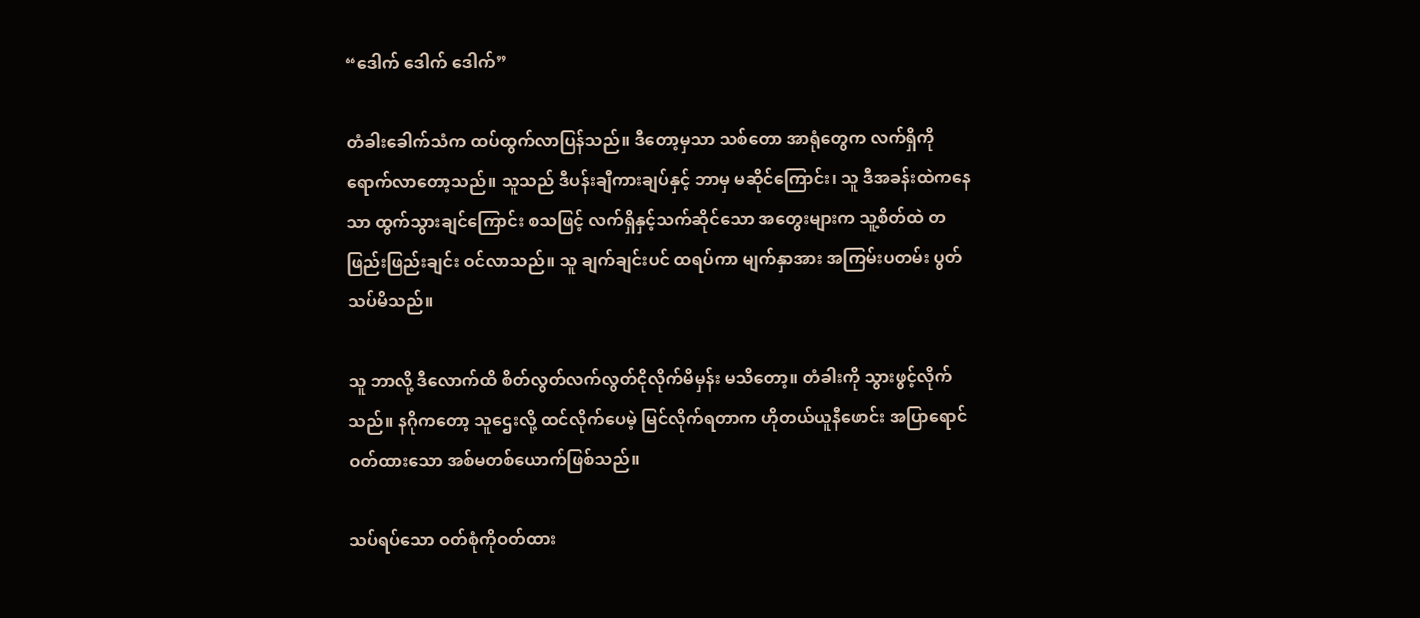“ဒေါက် ဒေါက် ဒေါက်”

တံခါးခေါက်သံက ထပ်ထွက်လာပြန်သည်။ ဒီတော့မှသာ သစ်တော အာရုံတွေက လက်ရှိကို ရောက်လာတော့သည်။ သူသည် ဒီပန်းချီကားချပ်နှင့် ဘာမှ မဆိုင်ကြောင်း၊ သူ ဒီအခန်းထဲကနေသာ ထွက်သွားချင်ကြောင်း စသဖြင့် လက်ရှိနှင့်သက်ဆိုင်သော အတွေးများက သူ့စိတ်ထဲ တဖြည်းဖြည်းချင်း ဝင်လာသည်။ သူ ချက်ချင်းပင် ထရပ်ကာ မျက်နှာအား အကြမ်းပတမ်း ပွတ်သပ်မိသည်။

သူ ဘာလို့ ဒီလောက်ထိ စိတ်လွတ်လက်လွတ်ငိုလိုက်မိမှန်း မသိတော့။ တံခါးကို သွားဖွင့်လိုက်သည်။ နဂိုကတော့ သူဌေးလို့ ထင်လိုက်ပေမဲ့ မြင်လိုက်ရတာက ဟိုတယ်ယူနီဖောင်း အပြာရောင်ဝတ်ထားသော အစ်မတစ်ယောက်ဖြစ်သည်။

သပ်ရပ်သော ဝတ်စုံကိုဝတ်ထား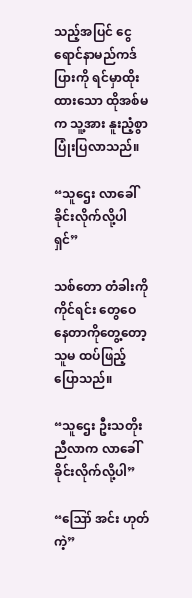သည့်အပြင် ငွေရောင်နာမည်ကဒ်ပြားကို ရင်မှာထိုးထားသော ထိုအစ်မက သူ့အား နူးညံ့စွာ ပြုံးပြလာသည်။

“သူဌေး လာခေါ်ခိုင်းလိုက်လို့ပါရှင်”

သစ်တော တံခါးကိုကိုင်ရင်း တွေဝေနေတာကိုတွေ့တော့ သူမ ထပ်ဖြည့်ပြောသည်။

“သူဌေး ဦးသတိုးညီလာက လာခေါ်ခိုင်းလိုက်လို့ပါ”

“ဪ အင်း ဟုတ်ကဲ့”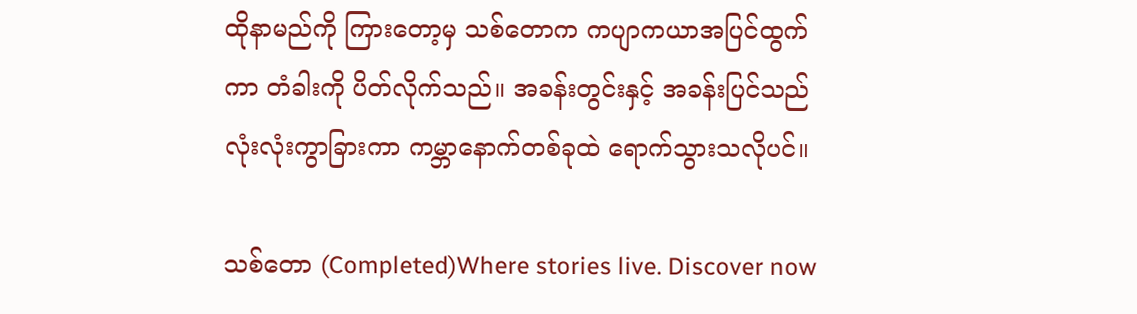ထိုနာမည်ကို ကြားတော့မှ သစ်တောက ကပျာကယာအပြင်ထွက်ကာ တံခါးကို ပိတ်လိုက်သည်။ အခန်းတွင်းနှင့် အခန်းပြင်သည် လုံးလုံးကွာခြားကာ ကမ္ဘာနောက်တစ်ခုထဲ ရောက်သွားသလိုပင်။

သစ်တော (Completed)Where stories live. Discover now